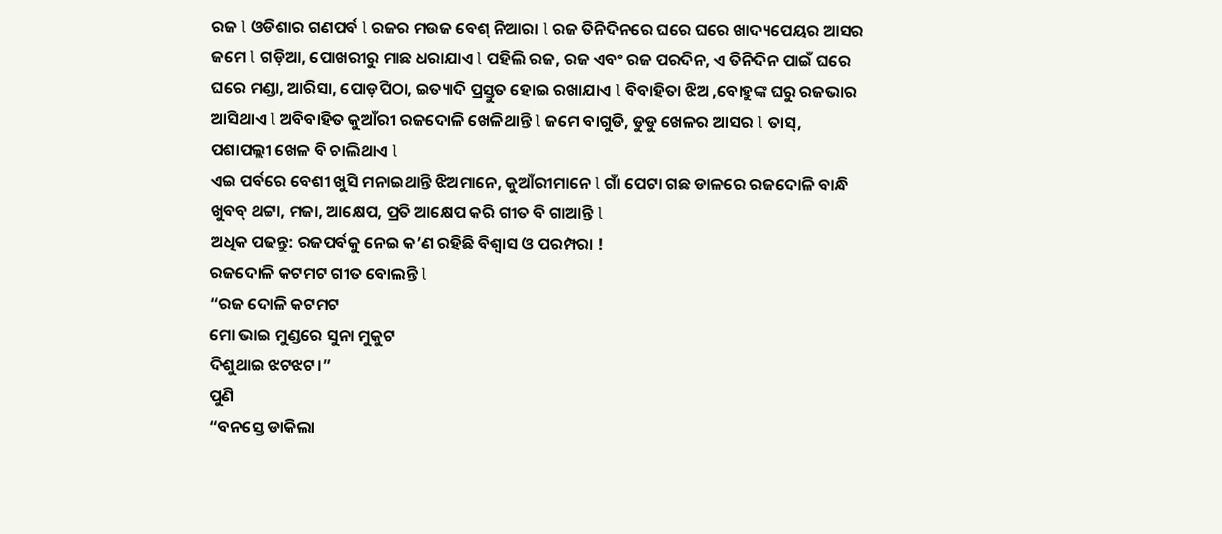ରଜ l ଓଡିଶାର ଗଣପର୍ବ l ରଜର ମଉଜ ବେଶ୍ ନିଆରା l ରଜ ତିନିଦିନରେ ଘରେ ଘରେ ଖାଦ୍ୟପେୟର ଆସର ଜମେ l ଗଡ଼ିଆ, ପୋଖରୀରୁ ମାଛ ଧରାଯାଏ l ପହିଲି ରଜ, ରଜ ଏବଂ ରଜ ପରଦିନ, ଏ ତିନିଦିନ ପାଇଁ ଘରେ ଘରେ ମଣ୍ଡା, ଆରିସା, ପୋଡ଼ପିଠା, ଇତ୍ୟାଦି ପ୍ରସ୍ତୁତ ହୋଇ ରଖାଯାଏ l ବିବାହିତା ଝିଅ ,ବୋହୁଙ୍କ ଘରୁ ରଜଭାର ଆସିଥାଏ l ଅବିବାହିତ କୁଆଁରୀ ରଜଦୋଳି ଖେଳିଥାନ୍ତି l ଜମେ ବାଗୁଡି, ଡୁଡୁ ଖେଳର ଆସର l ତାସ୍, ପଶାପଲ୍ଲୀ ଖେଳ ବି ଚାଲିଥାଏ l
ଏଇ ପର୍ବରେ ବେଶୀ ଖୁସି ମନାଇଥାନ୍ତି ଝିଅମାନେ, କୁଆଁରୀମାନେ l ଗାଁ ପେଟା ଗଛ ଡାଳରେ ରଜଦୋଳି ବାନ୍ଧି ଖୁବବ୍ ଥଟ୍ଟା, ମଜା, ଆକ୍ଷେପ, ପ୍ରତି ଆକ୍ଷେପ କରି ଗୀତ ବି ଗାଆନ୍ତି l
ଅଧିକ ପଢନ୍ତୁ: ରଜପର୍ବକୁ ନେଇ କ’ଣ ରହିଛି ବିଶ୍ୱାସ ଓ ପରମ୍ପରା !
ରଜଦୋଳି କଟମଟ ଗୀତ ବୋଲନ୍ତି l
“ରଜ ଦୋଳି କଟମଟ
ମୋ ଭାଇ ମୁଣ୍ଡରେ ସୁନା ମୁକୁଟ
ଦିଶୁଥାଇ ଝଟଝଟ।”
ପୁଣି
“ବନସ୍ତେ ଡାକିଲା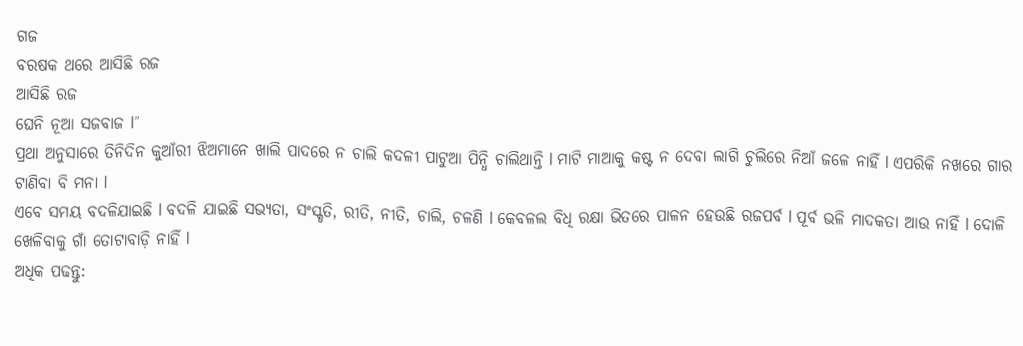ଗଜ
ବରଷକ ଥରେ ଆସିଛି ରଜ
ଆସିଛି ରଜ
ଘେନି ନୂଆ ସଜବାଜ l”
ପ୍ରଥା ଅନୁସାରେ ତିନିଦିନ କୁଆଁରୀ ଝିଅମାନେ ଖାଲି ପାଦରେ ନ ଚାଲି କଦଳୀ ପାଟୁଆ ପିନ୍ଧି ଚାଲିଥାନ୍ତି l ମାଟି ମାଆକୁ କଷ୍ଟ ନ ଦେବା ଲାଗି ଚୁଲିରେ ନିଆଁ ଜଳେ ନାହିଁ l ଏପରିକି ନଖରେ ଗାର ଟାଣିବା ବି ମନା l
ଏବେ ସମୟ ବଦଳିଯାଇଛି l ବଦଳି ଯାଇଛି ସଭ୍ୟତା, ସଂସ୍କୃତି, ରୀତି, ନୀତି, ଚାଲି, ଚଳଣି l କେବଳଲ ବିଧି ରକ୍ଷା ଭିତରେ ପାଳନ ହେଉଛି ରଜପର୍ବ l ପୂର୍ବ ଭଳି ମାଦକତା ଆଉ ନାହିଁ l ଦୋଳି ଖେଳିବାକୁ ଗାଁ ତୋଟାବାଡ଼ି ନାହିଁ l
ଅଧିକ ପଢନ୍ତୁ: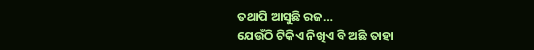ତଥାପି ଆସୁଛି ରଜ…
ଯେଉଁଠି ଟିକିଏ ନିଖିଏ ବି ଅଛି ତାହା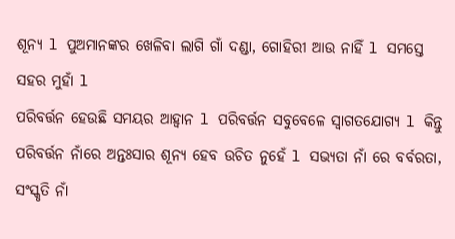ଶୂନ୍ୟ l ପୁଅମାନଙ୍କର ଖେଳିବା ଲାଗି ଗାଁ ଦଣ୍ଡା, ଗୋହିରୀ ଆଉ ନାହିଁ l ସମସ୍ତେ ସହର ମୁହାଁ l
ପରିବର୍ତ୍ତନ ହେଉଛି ସମୟର ଆହ୍ବାନ l ପରିବର୍ତ୍ତନ ସବୁବେଳେ ସ୍ୱାଗତଯୋଗ୍ୟ l କିନ୍ତୁ ପରିବର୍ତ୍ତନ ନାଁରେ ଅନ୍ତଃସାର ଶୂନ୍ୟ ହେବ ଉଚିତ ନୁହେଁ l ସଭ୍ୟତା ନାଁ ରେ ବର୍ବରତା, ସଂସ୍କୃତି ନାଁ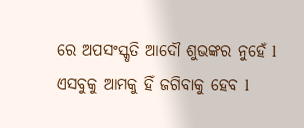ରେ ଅପସଂସ୍କୃତି ଆଦୌ ଶୁଭଙ୍କର ନୁହେଁ l ଏସବୁକୁ ଆମକୁ ହିଁ ଜଗିବାକୁ ହେବ l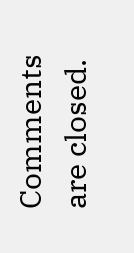Comments are closed.